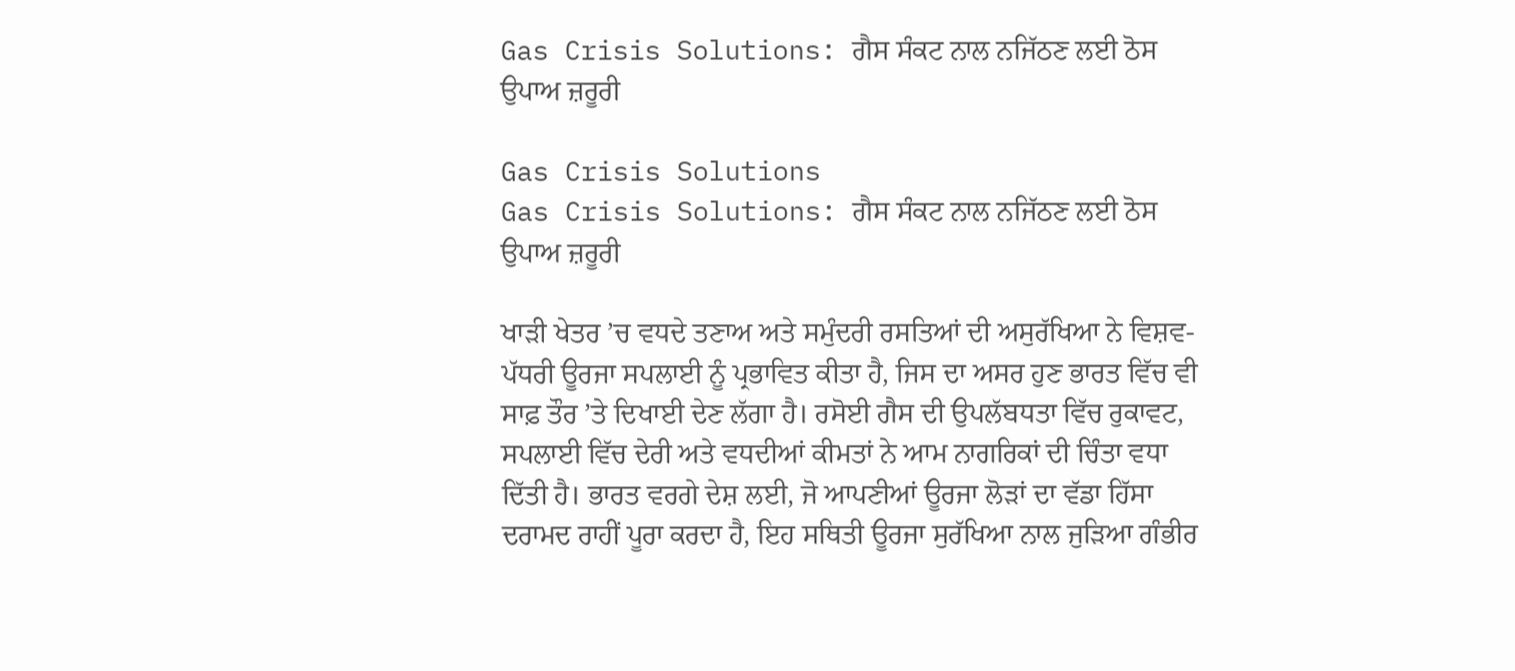Gas Crisis Solutions: ਗੈਸ ਸੰਕਟ ਨਾਲ ਨਜਿੱਠਣ ਲਈ ਠੋਸ ਉਪਾਅ ਜ਼ਰੂਰੀ

Gas Crisis Solutions
Gas Crisis Solutions: ਗੈਸ ਸੰਕਟ ਨਾਲ ਨਜਿੱਠਣ ਲਈ ਠੋਸ ਉਪਾਅ ਜ਼ਰੂਰੀ

ਖਾੜੀ ਖੇਤਰ ’ਚ ਵਧਦੇ ਤਣਾਅ ਅਤੇ ਸਮੁੰਦਰੀ ਰਸਤਿਆਂ ਦੀ ਅਸੁਰੱਖਿਆ ਨੇ ਵਿਸ਼ਵ-ਪੱਧਰੀ ਊਰਜਾ ਸਪਲਾਈ ਨੂੰ ਪ੍ਰਭਾਵਿਤ ਕੀਤਾ ਹੈ, ਜਿਸ ਦਾ ਅਸਰ ਹੁਣ ਭਾਰਤ ਵਿੱਚ ਵੀ ਸਾਫ਼ ਤੌਰ ’ਤੇ ਦਿਖਾਈ ਦੇਣ ਲੱਗਾ ਹੈ। ਰਸੋਈ ਗੈਸ ਦੀ ਉਪਲੱਬਧਤਾ ਵਿੱਚ ਰੁਕਾਵਟ, ਸਪਲਾਈ ਵਿੱਚ ਦੇਰੀ ਅਤੇ ਵਧਦੀਆਂ ਕੀਮਤਾਂ ਨੇ ਆਮ ਨਾਗਰਿਕਾਂ ਦੀ ਚਿੰਤਾ ਵਧਾ ਦਿੱਤੀ ਹੈ। ਭਾਰਤ ਵਰਗੇ ਦੇਸ਼ ਲਈ, ਜੋ ਆਪਣੀਆਂ ਊਰਜਾ ਲੋੜਾਂ ਦਾ ਵੱਡਾ ਹਿੱਸਾ ਦਰਾਮਦ ਰਾਹੀਂ ਪੂਰਾ ਕਰਦਾ ਹੈ, ਇਹ ਸਥਿਤੀ ਊਰਜਾ ਸੁਰੱਖਿਆ ਨਾਲ ਜੁੜਿਆ ਗੰਭੀਰ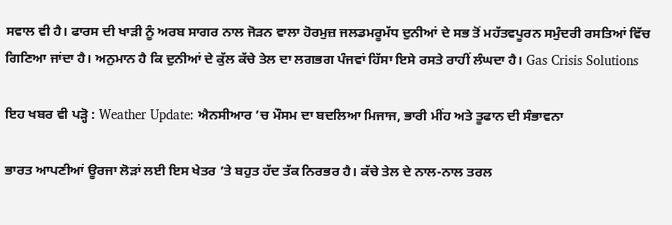ਸਵਾਲ ਵੀ ਹੈ। ਫਾਰਸ ਦੀ ਖਾੜੀ ਨੂੰ ਅਰਬ ਸਾਗਰ ਨਾਲ ਜੋੜਨ ਵਾਲਾ ਹੋਰਮੁਜ਼ ਜਲਡਮਰੂਮੱਧ ਦੁਨੀਆਂ ਦੇ ਸਭ ਤੋਂ ਮਹੱਤਵਪੂਰਨ ਸਮੁੰਦਰੀ ਰਸਤਿਆਂ ਵਿੱਚ ਗਿਣਿਆ ਜਾਂਦਾ ਹੈ। ਅਨੁਮਾਨ ਹੈ ਕਿ ਦੁਨੀਆਂ ਦੇ ਕੁੱਲ ਕੱਚੇ ਤੇਲ ਦਾ ਲਗਭਗ ਪੰਜਵਾਂ ਹਿੱਸਾ ਇਸੇ ਰਸਤੇ ਰਾਹੀਂ ਲੰਘਦਾ ਹੈ। Gas Crisis Solutions

ਇਹ ਖਬਰ ਵੀ ਪੜ੍ਹੋ : Weather Update: ਐਨਸੀਆਰ ’ਚ ਮੌਸਮ ਦਾ ਬਦਲਿਆ ਮਿਜਾਜ, ਭਾਰੀ ਮੀਂਹ ਅਤੇ ਤੂਫਾਨ ਦੀ ਸੰਭਾਵਨਾ

ਭਾਰਤ ਆਪਣੀਆਂ ਊਰਜਾ ਲੋੜਾਂ ਲਈ ਇਸ ਖੇਤਰ ’ਤੇ ਬਹੁਤ ਹੱਦ ਤੱਕ ਨਿਰਭਰ ਹੈ। ਕੱਚੇ ਤੇਲ ਦੇ ਨਾਲ-ਨਾਲ ਤਰਲ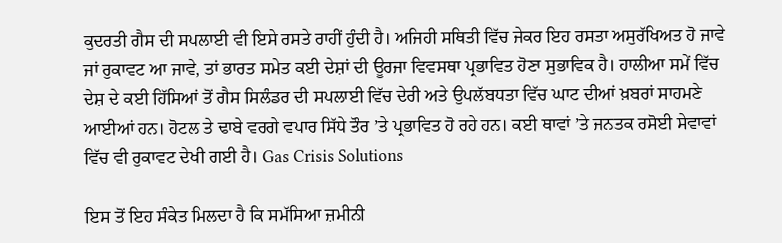ਕੁਦਰਤੀ ਗੈਸ ਦੀ ਸਪਲਾਈ ਵੀ ਇਸੇ ਰਸਤੇ ਰਾਹੀਂ ਹੁੰਦੀ ਹੈ। ਅਜਿਹੀ ਸਥਿਤੀ ਵਿੱਚ ਜੇਕਰ ਇਹ ਰਸਤਾ ਅਸੁਰੱਖਿਅਤ ਹੋ ਜਾਵੇ ਜਾਂ ਰੁਕਾਵਟ ਆ ਜਾਵੇ, ਤਾਂ ਭਾਰਤ ਸਮੇਤ ਕਈ ਦੇਸ਼ਾਂ ਦੀ ਊਰਜਾ ਵਿਵਸਥਾ ਪ੍ਰਭਾਵਿਤ ਹੋਣਾ ਸੁਭਾਵਿਕ ਹੈ। ਹਾਲੀਆ ਸਮੇਂ ਵਿੱਚ ਦੇਸ਼ ਦੇ ਕਈ ਹਿੱਸਿਆਂ ਤੋਂ ਗੈਸ ਸਿਲੰਡਰ ਦੀ ਸਪਲਾਈ ਵਿੱਚ ਦੇਰੀ ਅਤੇ ਉਪਲੱਬਧਤਾ ਵਿੱਚ ਘਾਟ ਦੀਆਂ ਖ਼ਬਰਾਂ ਸਾਹਮਣੇ ਆਈਆਂ ਹਨ। ਹੋਟਲ ਤੇ ਢਾਬੇ ਵਰਗੇ ਵਪਾਰ ਸਿੱਧੇ ਤੌਰ ’ਤੇ ਪ੍ਰਭਾਵਿਤ ਹੋ ਰਹੇ ਹਨ। ਕਈ ਥਾਵਾਂ ’ਤੇ ਜਨਤਕ ਰਸੋਈ ਸੇਵਾਵਾਂ ਵਿੱਚ ਵੀ ਰੁਕਾਵਟ ਦੇਖੀ ਗਈ ਹੈ। Gas Crisis Solutions

ਇਸ ਤੋਂ ਇਹ ਸੰਕੇਤ ਮਿਲਦਾ ਹੈ ਕਿ ਸਮੱਸਿਆ ਜ਼ਮੀਨੀ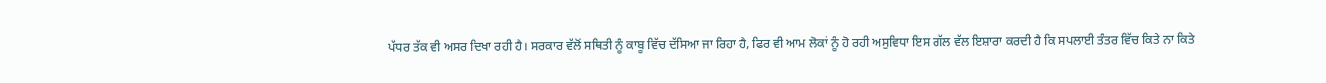ਪੱਧਰ ਤੱਕ ਵੀ ਅਸਰ ਦਿਖਾ ਰਹੀ ਹੈ। ਸਰਕਾਰ ਵੱਲੋਂ ਸਥਿਤੀ ਨੂੰ ਕਾਬੂ ਵਿੱਚ ਦੱਸਿਆ ਜਾ ਰਿਹਾ ਹੈ, ਫਿਰ ਵੀ ਆਮ ਲੋਕਾਂ ਨੂੰ ਹੋ ਰਹੀ ਅਸੁਵਿਧਾ ਇਸ ਗੱਲ ਵੱਲ ਇਸ਼ਾਰਾ ਕਰਦੀ ਹੈ ਕਿ ਸਪਲਾਈ ਤੰਤਰ ਵਿੱਚ ਕਿਤੇ ਨਾ ਕਿਤੇ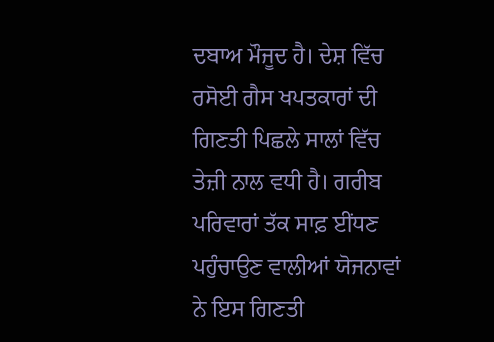ਦਬਾਅ ਮੌਜੂਦ ਹੈ। ਦੇਸ਼ ਵਿੱਚ ਰਸੋਈ ਗੈਸ ਖਪਤਕਾਰਾਂ ਦੀ ਗਿਣਤੀ ਪਿਛਲੇ ਸਾਲਾਂ ਵਿੱਚ ਤੇਜ਼ੀ ਨਾਲ ਵਧੀ ਹੈ। ਗਰੀਬ ਪਰਿਵਾਰਾਂ ਤੱਕ ਸਾਫ਼ ਈਂਧਣ ਪਹੁੰਚਾਉਣ ਵਾਲੀਆਂ ਯੋਜਨਾਵਾਂ ਨੇ ਇਸ ਗਿਣਤੀ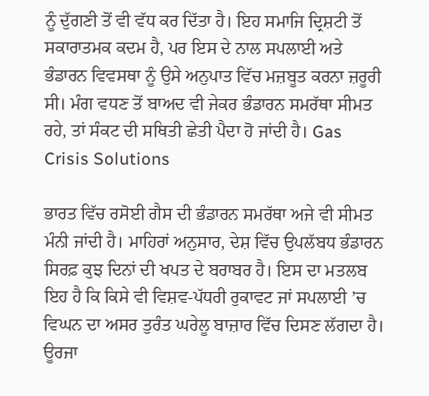ਨੂੰ ਦੁੱਗਣੀ ਤੋਂ ਵੀ ਵੱਧ ਕਰ ਦਿੱਤਾ ਹੈ। ਇਹ ਸਮਾਜਿ ਦ੍ਰਿਸ਼ਟੀ ਤੋਂ ਸਕਾਰਾਤਮਕ ਕਦਮ ਹੈ, ਪਰ ਇਸ ਦੇ ਨਾਲ ਸਪਲਾਈ ਅਤੇ ਭੰਡਾਰਨ ਵਿਵਸਥਾ ਨੂੰ ਉਸੇ ਅਨੁਪਾਤ ਵਿੱਚ ਮਜ਼ਬੂਤ ਕਰਨਾ ਜ਼ਰੂਰੀ ਸੀ। ਮੰਗ ਵਧਣ ਤੋਂ ਬਾਅਦ ਵੀ ਜੇਕਰ ਭੰਡਾਰਨ ਸਮਰੱਥਾ ਸੀਮਤ ਰਹੇ, ਤਾਂ ਸੰਕਟ ਦੀ ਸਥਿਤੀ ਛੇਤੀ ਪੈਦਾ ਹੋ ਜਾਂਦੀ ਹੈ। Gas Crisis Solutions

ਭਾਰਤ ਵਿੱਚ ਰਸੋਈ ਗੈਸ ਦੀ ਭੰਡਾਰਨ ਸਮਰੱਥਾ ਅਜੇ ਵੀ ਸੀਮਤ ਮੰਨੀ ਜਾਂਦੀ ਹੈ। ਮਾਹਿਰਾਂ ਅਨੁਸਾਰ, ਦੇਸ਼ ਵਿੱਚ ਉਪਲੱਬਧ ਭੰਡਾਰਨ ਸਿਰਫ਼ ਕੁਝ ਦਿਨਾਂ ਦੀ ਖਪਤ ਦੇ ਬਰਾਬਰ ਹੈ। ਇਸ ਦਾ ਮਤਲਬ ਇਹ ਹੈ ਕਿ ਕਿਸੇ ਵੀ ਵਿਸ਼ਵ-ਪੱਧਰੀ ਰੁਕਾਵਟ ਜਾਂ ਸਪਲਾਈ ’ਚ ਵਿਘਨ ਦਾ ਅਸਰ ਤੁਰੰਤ ਘਰੇਲੂ ਬਾਜ਼ਾਰ ਵਿੱਚ ਦਿਸਣ ਲੱਗਦਾ ਹੈ। ਊਰਜਾ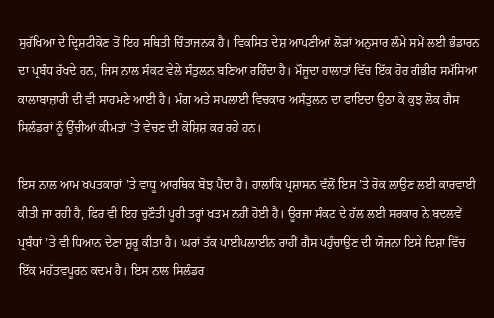ਸੁਰੱਖਿਆ ਦੇ ਦ੍ਰਿਸ਼ਟੀਕੋਣ ਤੋਂ ਇਹ ਸਥਿਤੀ ਚਿੰਤਾਜਨਕ ਹੈ। ਵਿਕਸਿਤ ਦੇਸ਼ ਆਪਣੀਆਂ ਲੋੜਾਂ ਅਨੁਸਾਰ ਲੰਮੇ ਸਮੇਂ ਲਈ ਭੰਡਾਰਨ ਦਾ ਪ੍ਰਬੰਧ ਰੱਖਦੇ ਹਨ, ਜਿਸ ਨਾਲ ਸੰਕਟ ਵੇਲੇ ਸੰਤੁਲਨ ਬਣਿਆ ਰਹਿੰਦਾ ਹੈ। ਮੌਜੂਦਾ ਹਾਲਾਤਾਂ ਵਿੱਚ ਇੱਕ ਹੋਰ ਗੰਭੀਰ ਸਮੱਸਿਆ ਕਾਲਾਬਾਜ਼ਾਰੀ ਦੀ ਵੀ ਸਾਹਮਣੇ ਆਈ ਹੈ। ਮੰਗ ਅਤੇ ਸਪਲਾਈ ਵਿਚਕਾਰ ਅਸੰਤੁਲਨ ਦਾ ਫਾਇਦਾ ਉਠਾ ਕੇ ਕੁਝ ਲੋਕ ਗੈਸ ਸਿਲੰਡਰਾਂ ਨੂੰ ਉੱਚੀਆਂ ਕੀਮਤਾਂ ’ਤੇ ਵੇਚਣ ਦੀ ਕੋਸ਼ਿਸ਼ ਕਰ ਰਹੇ ਹਨ।

ਇਸ ਨਾਲ ਆਮ ਖਪਤਕਾਰਾਂ ’ਤੇ ਵਾਧੂ ਆਰਥਿਕ ਬੋਝ ਪੈਂਦਾ ਹੈ। ਹਾਲਾਂਕਿ ਪ੍ਰਸ਼ਾਸਨ ਵੱਲੋਂ ਇਸ ’ਤੇ ਰੋਕ ਲਾਉਣ ਲਈ ਕਾਰਵਾਈ ਕੀਤੀ ਜਾ ਰਹੀ ਹੈ, ਫਿਰ ਵੀ ਇਹ ਚੁਣੌਤੀ ਪੂਰੀ ਤਰ੍ਹਾਂ ਖਤਮ ਨਹੀਂ ਹੋਈ ਹੈ। ਊਰਜਾ ਸੰਕਟ ਦੇ ਹੱਲ ਲਈ ਸਰਕਾਰ ਨੇ ਬਦਲਵੇਂ ਪ੍ਰਬੰਧਾਂ ’ਤੇ ਵੀ ਧਿਆਨ ਦੇਣਾ ਸ਼ੁਰੂ ਕੀਤਾ ਹੈ। ਘਰਾਂ ਤੱਕ ਪਾਈਪਲਾਈਨ ਰਾਹੀਂ ਗੈਸ ਪਹੁੰਚਾਉਣ ਦੀ ਯੋਜਨਾ ਇਸੇ ਦਿਸ਼ਾ ਵਿੱਚ ਇੱਕ ਮਹੱਤਵਪੂਰਨ ਕਦਮ ਹੈ। ਇਸ ਨਾਲ ਸਿਲੰਡਰ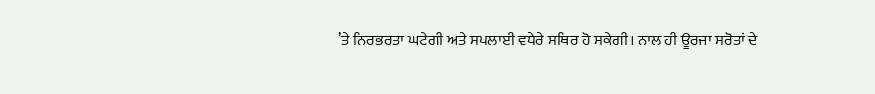’ਤੇ ਨਿਰਭਰਤਾ ਘਟੇਗੀ ਅਤੇ ਸਪਲਾਈ ਵਧੇਰੇ ਸਥਿਰ ਹੋ ਸਕੇਗੀ। ਨਾਲ ਹੀ ਊਰਜਾ ਸਰੋਤਾਂ ਦੇ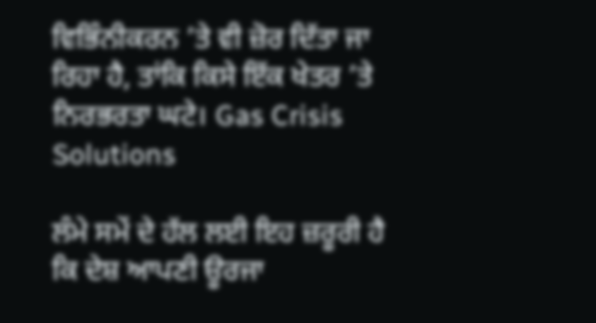ਵਿਭਿੰਨੀਕਰਨ ’ਤੇ ਵੀ ਜ਼ੋਰ ਦਿੱਤਾ ਜਾ ਰਿਹਾ ਹੈ, ਤਾਂਕਿ ਕਿਸੇ ਇੱਕ ਖੇਤਰ ’ਤੇ ਨਿਰਭਰਤਾ ਘਟੇ। Gas Crisis Solutions

ਲੰਮੇ ਸਮੇਂ ਦੇ ਹੱਲ ਲਈ ਇਹ ਜ਼ਰੂਰੀ ਹੈ ਕਿ ਦੇਸ਼ ਆਪਣੀ ਊਰਜਾ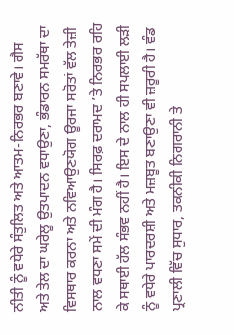ਨੀਤੀ ਨੂੰ ਵਧੇਰੇ ਸੰਤੁਲਿਤ ਅਤੇ ਆਤਮ-ਨਿਰਭਰ ਬਣਾਵੇ। ਗੈਸ ਅਤੇ ਤੇਲ ਦਾ ਘਰੇਲੂ ਉਤਪਾਦਨ ਵਧਾਉਣਾ, ਭੰਡਾਰਨ ਸਮਰੱਥਾ ਦਾ ਵਿਸਥਾਰ ਕਰਨਾ ਅਤੇ ਨਵਿਆਉਣਯੋਗ ਊਰਜਾ ਸਰੋਤਾਂ ਵੱਲ ਤੇਜ਼ੀ ਨਾਲ ਵਧਣਾ ਸਮੇਂ ਦੀ ਮੰਗ ਹੈ। ਸਿਰਫ਼ ਦਰਾਮਦ ’ਤੇ ਨਿਰਭਰ ਰਹਿ ਕੇ ਸਥਾਈ ਹੱਲ ਸੰਭਵ ਨਹੀਂ ਹੈ। ਇਸ ਦੇ ਨਾਲ ਹੀ ਸਪਲਾਈ ਲੜੀ ਨੂੰ ਵਧੇਰੇ ਪਾਰਦਰਸ਼ੀ ਅਤੇ ਮਜ਼ਬੂਤ ਬਣਾਉਣਾ ਵੀ ਜ਼ਰੂਰੀ ਹੈ। ਵੰਡ ਪ੍ਰਣਾਲੀ ਵਿੱਚ ਸੁਧਾਰ, ਤਕਨੀਕੀ ਨਿਗਰਾਨੀ ਤੇ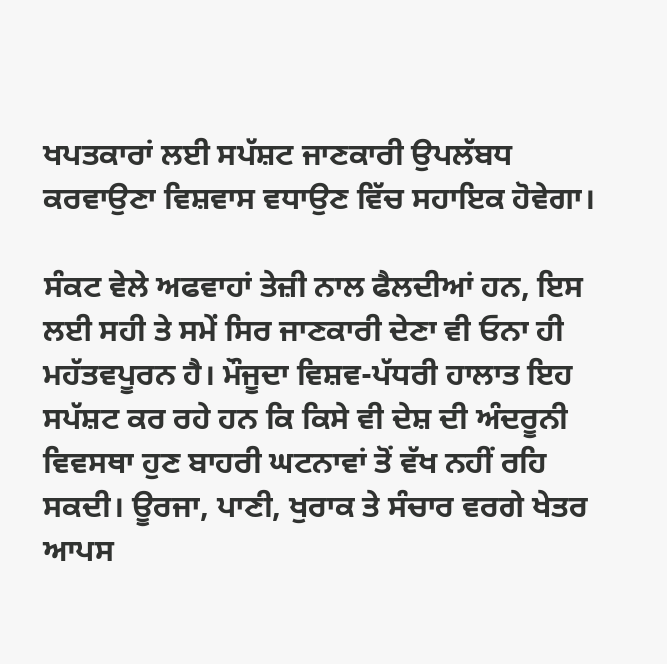ਖਪਤਕਾਰਾਂ ਲਈ ਸਪੱਸ਼ਟ ਜਾਣਕਾਰੀ ਉਪਲੱਬਧ ਕਰਵਾਉਣਾ ਵਿਸ਼ਵਾਸ ਵਧਾਉਣ ਵਿੱਚ ਸਹਾਇਕ ਹੋਵੇਗਾ।

ਸੰਕਟ ਵੇਲੇ ਅਫਵਾਹਾਂ ਤੇਜ਼ੀ ਨਾਲ ਫੈਲਦੀਆਂ ਹਨ, ਇਸ ਲਈ ਸਹੀ ਤੇ ਸਮੇਂ ਸਿਰ ਜਾਣਕਾਰੀ ਦੇਣਾ ਵੀ ਓਨਾ ਹੀ ਮਹੱਤਵਪੂਰਨ ਹੈ। ਮੌਜੂਦਾ ਵਿਸ਼ਵ-ਪੱਧਰੀ ਹਾਲਾਤ ਇਹ ਸਪੱਸ਼ਟ ਕਰ ਰਹੇ ਹਨ ਕਿ ਕਿਸੇ ਵੀ ਦੇਸ਼ ਦੀ ਅੰਦਰੂਨੀ ਵਿਵਸਥਾ ਹੁਣ ਬਾਹਰੀ ਘਟਨਾਵਾਂ ਤੋਂ ਵੱਖ ਨਹੀਂ ਰਹਿ ਸਕਦੀ। ਊਰਜਾ, ਪਾਣੀ, ਖੁਰਾਕ ਤੇ ਸੰਚਾਰ ਵਰਗੇ ਖੇਤਰ ਆਪਸ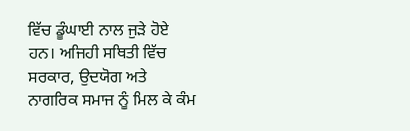ਵਿੱਚ ਡੂੰਘਾਈ ਨਾਲ ਜੁੜੇ ਹੋਏ ਹਨ। ਅਜਿਹੀ ਸਥਿਤੀ ਵਿੱਚ ਸਰਕਾਰ, ਉਦਯੋਗ ਅਤੇ ਨਾਗਰਿਕ ਸਮਾਜ ਨੂੰ ਮਿਲ ਕੇ ਕੰਮ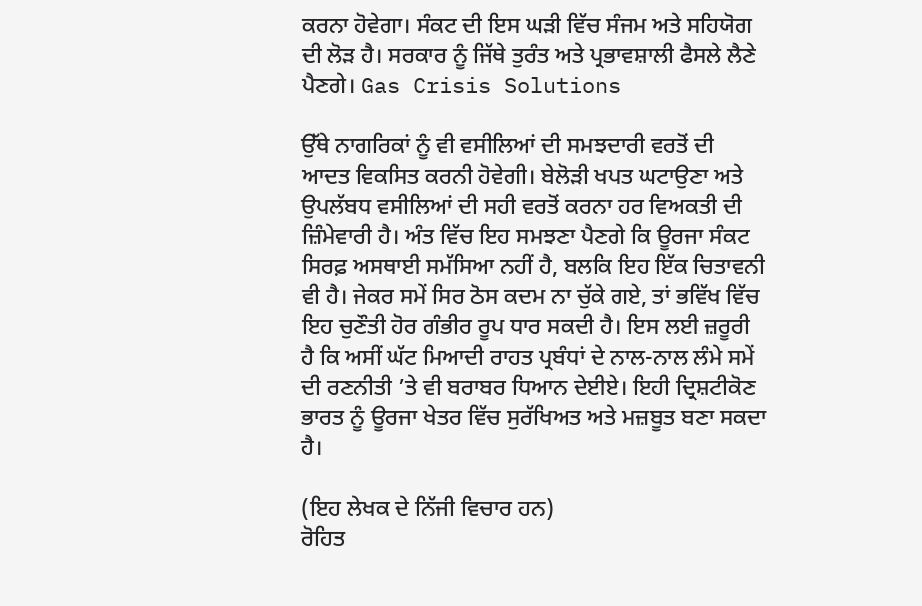ਕਰਨਾ ਹੋਵੇਗਾ। ਸੰਕਟ ਦੀ ਇਸ ਘੜੀ ਵਿੱਚ ਸੰਜਮ ਅਤੇ ਸਹਿਯੋਗ ਦੀ ਲੋੜ ਹੈ। ਸਰਕਾਰ ਨੂੰ ਜਿੱਥੇ ਤੁਰੰਤ ਅਤੇ ਪ੍ਰਭਾਵਸ਼ਾਲੀ ਫੈਸਲੇ ਲੈਣੇ ਪੈਣਗੇ। Gas Crisis Solutions

ਉੱਥੇ ਨਾਗਰਿਕਾਂ ਨੂੰ ਵੀ ਵਸੀਲਿਆਂ ਦੀ ਸਮਝਦਾਰੀ ਵਰਤੋਂ ਦੀ ਆਦਤ ਵਿਕਸਿਤ ਕਰਨੀ ਹੋਵੇਗੀ। ਬੇਲੋੜੀ ਖਪਤ ਘਟਾਉਣਾ ਅਤੇ ਉਪਲੱਬਧ ਵਸੀਲਿਆਂ ਦੀ ਸਹੀ ਵਰਤੋਂ ਕਰਨਾ ਹਰ ਵਿਅਕਤੀ ਦੀ ਜ਼ਿੰਮੇਵਾਰੀ ਹੈ। ਅੰਤ ਵਿੱਚ ਇਹ ਸਮਝਣਾ ਪੈਣਗੇ ਕਿ ਊਰਜਾ ਸੰਕਟ ਸਿਰਫ਼ ਅਸਥਾਈ ਸਮੱਸਿਆ ਨਹੀਂ ਹੈ, ਬਲਕਿ ਇਹ ਇੱਕ ਚਿਤਾਵਨੀ ਵੀ ਹੈ। ਜੇਕਰ ਸਮੇਂ ਸਿਰ ਠੋਸ ਕਦਮ ਨਾ ਚੁੱਕੇ ਗਏ, ਤਾਂ ਭਵਿੱਖ ਵਿੱਚ ਇਹ ਚੁਣੌਤੀ ਹੋਰ ਗੰਭੀਰ ਰੂਪ ਧਾਰ ਸਕਦੀ ਹੈ। ਇਸ ਲਈ ਜ਼ਰੂਰੀ ਹੈ ਕਿ ਅਸੀਂ ਘੱਟ ਮਿਆਦੀ ਰਾਹਤ ਪ੍ਰਬੰਧਾਂ ਦੇ ਨਾਲ-ਨਾਲ ਲੰਮੇ ਸਮੇਂ ਦੀ ਰਣਨੀਤੀ ’ਤੇ ਵੀ ਬਰਾਬਰ ਧਿਆਨ ਦੇਈਏ। ਇਹੀ ਦ੍ਰਿਸ਼ਟੀਕੋਣ ਭਾਰਤ ਨੂੰ ਊਰਜਾ ਖੇਤਰ ਵਿੱਚ ਸੁਰੱਖਿਅਤ ਅਤੇ ਮਜ਼ਬੂਤ ਬਣਾ ਸਕਦਾ ਹੈ।

(ਇਹ ਲੇਖਕ ਦੇ ਨਿੱਜੀ ਵਿਚਾਰ ਹਨ)
ਰੋਹਿਤ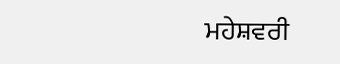ਮਹੇਸ਼ਵਰੀ